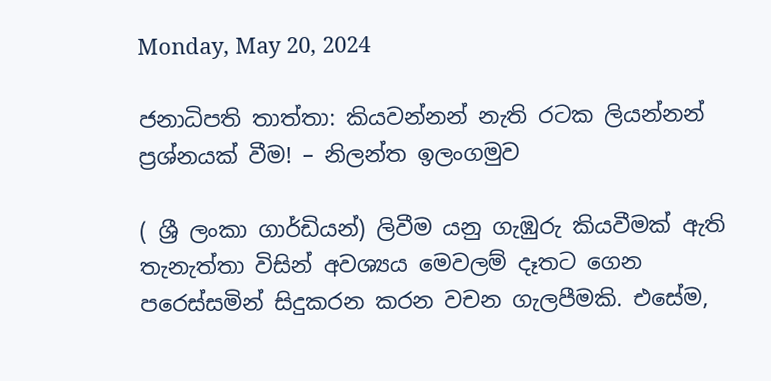Monday, May 20, 2024

ජනාධිපති තාත්තා: කියවන්නන් නැති රටක ලියන්නන් ප්‍රශ්නයක් වීම! – නිලන්ත ඉලංගමුව

( ශ්‍රී ලංකා ගාර්ඩියන්) ලිවීම යනු ගැඹුරු කියවීමක් ඇති තැනැත්තා විසින් අවශ්‍යය මෙවලම් දෑතට ගෙන පරෙස්සමින් සිදුකරන කරන වචන ගැලපීමකි. එසේම,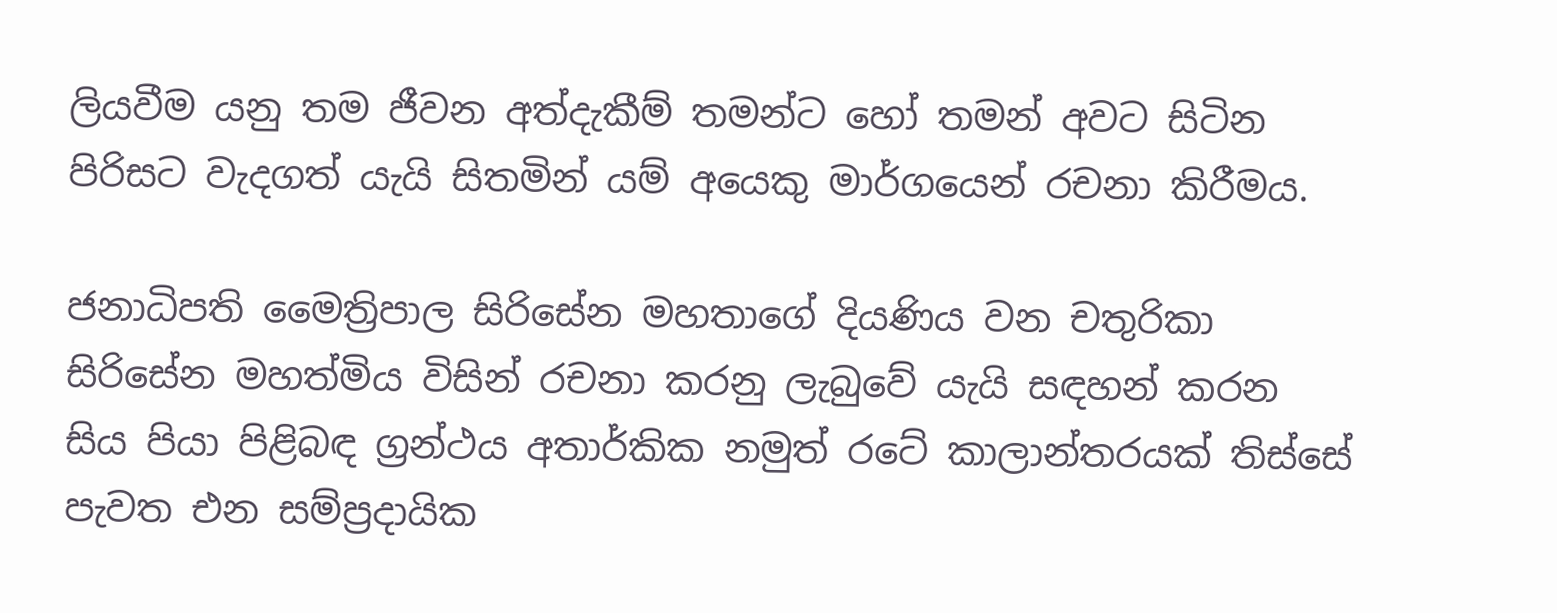ලියවීම යනු තම ජීවන අත්දැකීම් තමන්ට හෝ තමන් අවට සිටින පිරිසට වැදගත් යැයි සිතමින් යම් අයෙකු මාර්ගයෙන් රචනා කිරීමය.

ජනාධිපති මෛත්‍රිපාල සිරිසේන මහතාගේ දියණිය වන චතුරිකා සිරිසේන මහත්මිය විසින් රචනා කරනු ලැබුවේ යැයි සඳහන් කරන සිය පියා පිළිබඳ ග්‍රන්ථය අතාර්කික නමුත් රටේ කාලාන්තරයක් තිස්සේ පැවත එන සම්ප්‍රදායික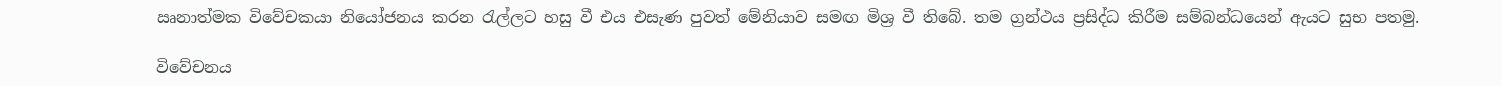ඍනාත්මක විවේචකයා නියෝජනය කරන රැල්ලට හසු වී එය එසැණ පුවත් මේනියාව සමඟ මිශ්‍ර වී තිබේ. තම ග්‍රන්ථය ප්‍රසිද්ධ කිරීම සම්බන්ධයෙන් ඇයට සුභ පතමු.

විවේචනය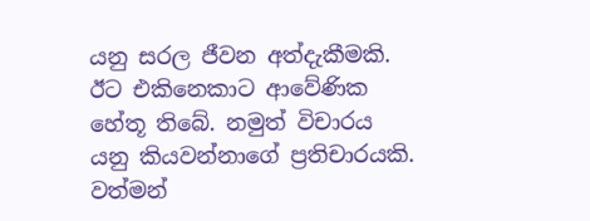යනු සරල ජීවන අත්දැකීමකි. ඊට එකිනෙකාට ආවේණික හේතූ තිබේ. නමුත් විචාරය යනු කියවන්නාගේ ප්‍රතිචාරයකි. වත්මන්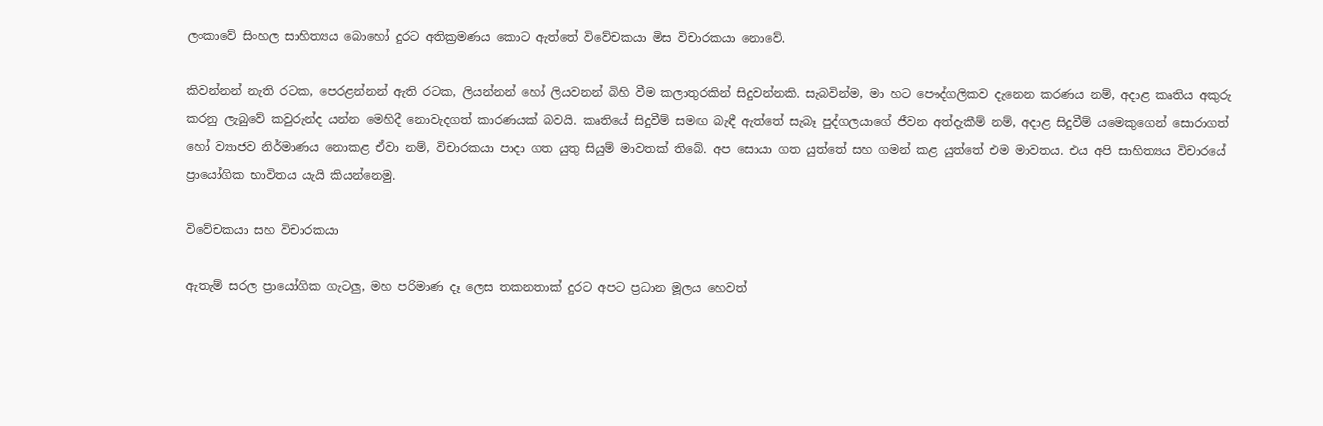ලංකාවේ සිංහල සාහිත්‍යය බොහෝ දුරට අතික්‍රමණය කොට ඇත්තේ විවේචකයා මිස විචාරකයා නොවේ.

කිවන්නන් නැති රටක, පෙරළන්නන් ඇති රටක, ලියන්නන් හෝ ලියවනන් බිහි වීම කලාතුරකින් සිදුවන්නකි. සැබවින්ම, මා හට පෞද්ගලිකව දැනෙන කරණය නම්, අදාළ කෘතිය අකුරු කරනු ලැබුවේ කවුරුන්ද යන්න මෙහිදී නොවැදගත් කාරණයක් බවයි. කෘතියේ සිදුවීම් සමඟ බැඳී ඇත්තේ සැබෑ පුද්ගලයාගේ ජීවන අත්දැකීම් නම්, අදාළ සිදුවීම් යමෙකුගෙන් සොරාගත් හෝ ව්‍යාජව නිර්මාණය නොකළ ඒවා නම්, විචාරකයා පාදා ගත යුතු සියුම් මාවතක් තිබේ. අප සොයා ගත යුත්තේ සහ ගමන් කළ යුත්තේ එම මාවතය. එය අපි සාහිත්‍යය විචාරයේ ප්‍රායෝගික භාවිතය යැයි කියන්නෙමු.

විවේචකයා සහ විචාරකයා

ඇතැම් සරල ප්‍රායෝගික ගැටලු, මහ පරිමාණ දෑ ලෙස තකනතාක් දුරට අපට ප්‍රධාන මූලය හෙවත්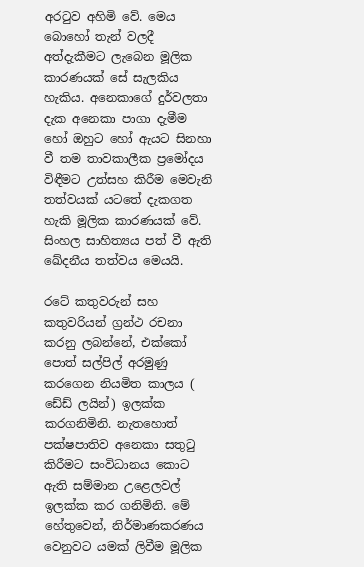අරටුව අහිමි වේ. මෙය බොහෝ තැන් වලදී අත්දැකීමට ලැබෙන මූලික කාරණයක් සේ සැලකිය හැකිය. අනෙකාගේ දුර්වලතා දැක අනෙකා පාගා දැමීම හෝ ඔහුට හෝ ඇයට සිනහා වී තම තාවකාලීක ප්‍රමෝදය විඳීමට උත්සහ කිරීම මෙවැනි තත්වයක් යටතේ දැකගත හැකි මූලික කාරණයක් වේ. සිංහල සාහිත්‍යය පත් වී ඇති ඛේදනීය තත්වය මෙයයි.

රටේ කතුවරුන් සහ කතුවරියන් ග්‍රන්ථ රචනා කරනු ලබන්නේ, එක්කෝ පොත් සල්පිල් අරමුණු කරගෙන නියමිත කාලය ( ඩේඩ් ලයින්) ඉලක්ක කරගනිමිනි. නැතහොත් පක්ෂපාතිව අනෙකා සතුටු කිරීමට සංවිධානය කොට ඇති සම්මාන උළෙලවල් ඉලක්ක කර ගනිමිනි. මේ හේතුවෙන්, නිර්මාණකරණය වෙනුවට යමක් ලිවීම මූලික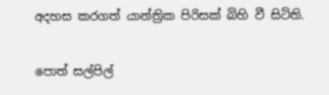අදහස කරගත් යාන්ත්‍රික පිරිසක් බිහි වී සිටිති.

පොත් සල්පිල්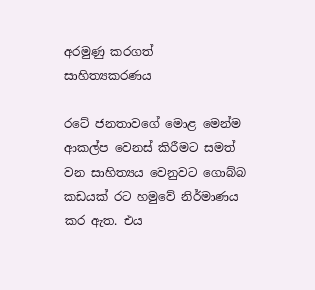අරමුණු කරගත් සාහිත්‍යකරණය

රටේ ජනතාවගේ මොළ මෙන්ම ආකල්ප වෙනස් කිරීමට සමත් වන සාහිත්‍යය වෙනුවට ගොබ්බ කඩයක් රට හමුවේ නිර්මාණය කර ඇත. එය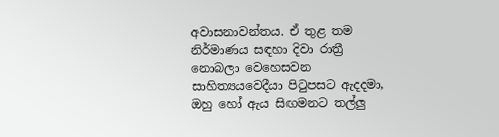අවාසනාවන්තය. ඒ තුළ තම නිර්මාණය සඳහා දිවා රාත්‍රී නොබලා වෙහෙසවන සාහිත්‍යයවෙදීයා පිටුපසට ඇදදමා, ඔහු හෝ ඇය සිඟමනට තල්ලු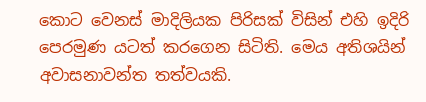කොට වෙනස් මාදිලියක පිරිසක් විසින් එහි ඉදිරි පෙරමුණ යටත් කරගෙන සිටිති. මෙය අතිශයින් අවාසනාවන්ත තත්වයකි.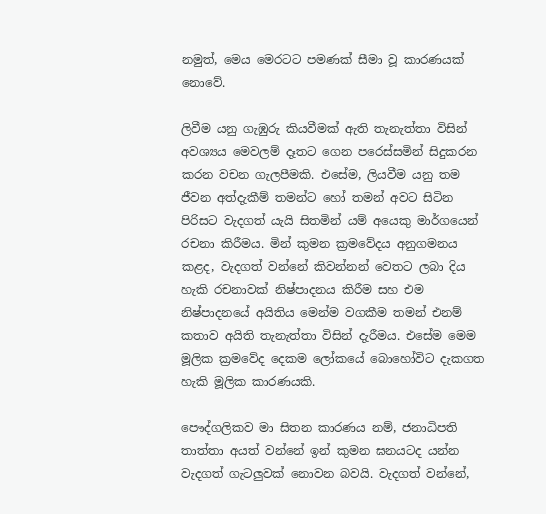නමුත්, මෙය මෙරටට පමණක් සීමා වූ කාරණයක් නොවේ.

ලිවීම යනු ගැඹුරු කියවීමක් ඇති තැනැත්තා විසින් අවශ්‍යය මෙවලම් දෑතට ගෙන පරෙස්සමින් සිදුකරන කරන වචන ගැලපීමකි. එසේම, ලියවීම යනු තම ජීවන අත්දැකීම් තමන්ට හෝ තමන් අවට සිටින පිරිසට වැදගත් යැයි සිතමින් යම් අයෙකු මාර්ගයෙන් රචනා කිරීමය. මින් කුමන ක්‍රමවේදය අනුගමනය කළද, වැදගත් වන්නේ කිවන්නන් වෙතට ලබා දිය හැකි රචනාවක් නිෂ්පාදනය කිරීම සහ එම නිෂ්පාදනයේ අයිතිය මෙන්ම වගකීම තමන් එනම් කතාව අයිති තැනැත්තා විසින් දැරීමය. එසේම මෙම මූලික ක්‍රමවේද දෙකම ලෝකයේ බොහෝවිට දැකගත හැකි මූලික කාරණයකි.

පෞද්ගලිකව මා සිතන කාරණය නම්, ජනාධිපති තාත්තා අයත් වන්නේ ඉන් කුමන ඝනයටද යන්න වැදගත් ගැටලුවක් නොවන බවයි. වැදගත් වන්නේ,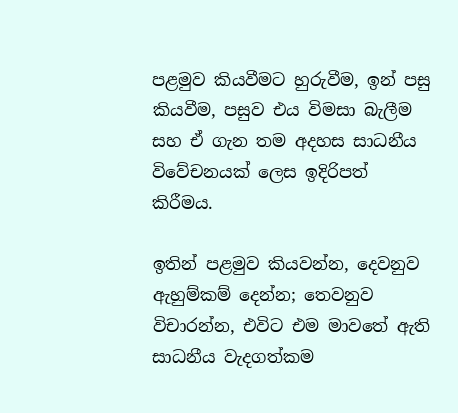පළමුව කියවීමට හුරුවීම, ඉන් පසු කියවීම, පසුව එය විමසා බැලීම සහ ඒ ගැන තම අදහස සාධනීය විවේචනයක් ලෙස ඉදිරිපත් කිරීමය.

ඉතින් පළමුව කියවන්න, දෙවනුව ඇහුම්කම් දෙන්න; තෙවනුව විචාරන්න, එවිට එම මාවතේ ඇති සාධනීය වැදගත්කම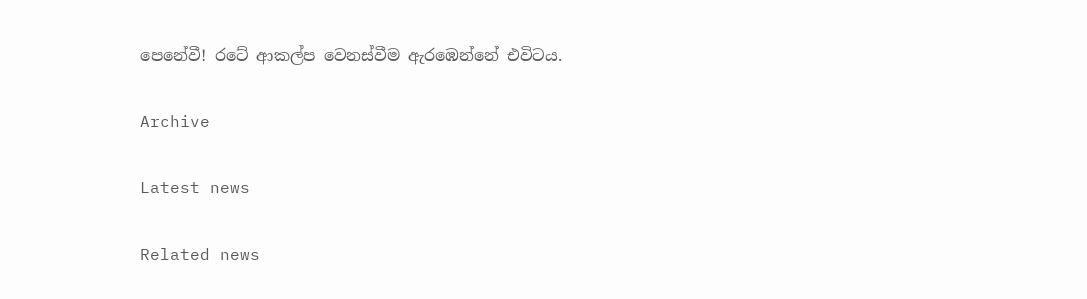පෙනේවී! රටේ ආකල්ප වෙනස්වීම ඇරඹෙන්නේ එවිටය.

Archive

Latest news

Related news